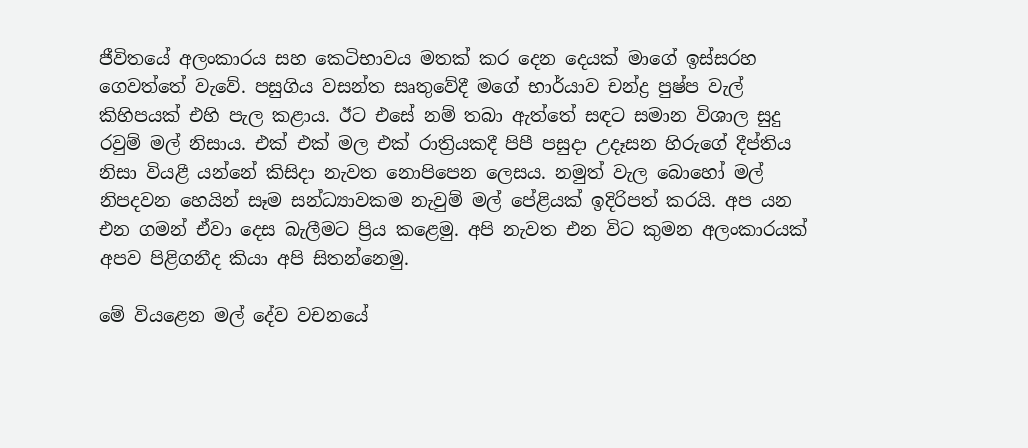ජීවිතයේ අලංකාරය සහ කෙටිභාවය මතක් කර දෙන දෙයක් මාගේ ඉස්සරහ ගෙවත්තේ වැවේ. පසුගිය වසන්ත සෘතුවේදී මගේ භාර්යාව චන්ද්‍ර පුෂ්ප වැල් කිහිපයක් එහි පැල කළාය. ඊට එසේ නම් තබා ඇත්තේ සඳට සමාන විශාල සුදු රවුම් මල් නිසාය. එක් එක් මල එක් රාත්‍රියකදී පිපී පසුදා උදෑසන හිරුගේ දීප්තිය නිසා වියළී යන්නේ කිසිදා නැවත නොපිපෙන ලෙසය. නමුත් වැල බොහෝ මල් නිපදවන හෙයින් සෑම සන්ධ්‍යාවකම නැවුම් මල් පේළියක් ඉදිරිපත් කරයි. අප යන එන ගමන් ඒවා දෙස බැලීමට ප්‍රිය කළෙමු. අපි නැවත එන විට කුමන අලංකාරයක් අපව පිළිගනීද කියා අපි සිතන්නෙමු.

මේ වියළෙන මල් දේව වචනයේ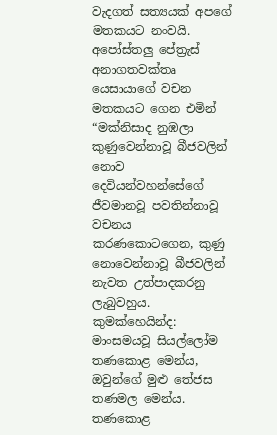වැදගත් සත්‍යයක් අපගේ මතකයට නංවයි. අපෝස්තලු පේත්‍රැස් අනාගතවක්තෘ යෙසායාගේ වචන මතකයට ගෙන එමින් “මක්නිසාද නුඹලා කුණුවෙන්නාවූ බීජවලින් නොව දෙවියන්වහන්සේගේ ජීවමානවූ පවතින්නාවූ වචනය කරණකොටගෙන, කුණු නොවෙන්නාවූ බීජවලින් නැවත උත්පාදකරනු ලැබුවහුය. කුමක්හෙයින්ද: මාංසමයවූ සියල්ලෝම තණකොළ මෙන්ය, ඔවුන්ගේ මුළු තේජස තණමල මෙන්ය. තණකොළ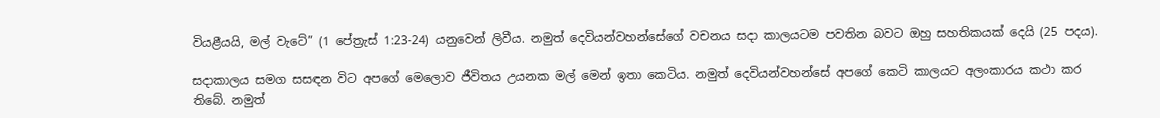වියළීයයි, මල් වැටේ” (1 පේත්‍රැස් 1:23-24) යනුවෙන් ලිවීය. නමුත් දෙවියන්වහන්සේගේ වචනය සදා කාලයටම පවතින බවට ඔහු සහතිකයක් දෙයි (25 පදය).

සදාකාලය සමග සසඳන විට අපගේ මෙලොව ජීවිතය උයනක මල් මෙන් ඉතා කෙටිය. නමුත් දෙවියන්වහන්සේ අපගේ කෙටි කාලයට අලංකාරය කථා කර තිබේ. නමුත්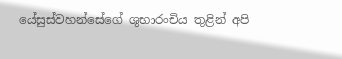යේසුස්වහන්සේගේ ශුභාරංචිය තුළින් අපි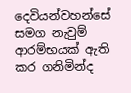දෙවියන්වහන්සේ සමග නැවුම් ආරම්භයක් ඇති කර ගනිමින්ද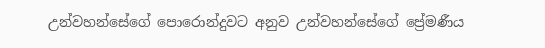උන්වහන්සේගේ පොරොන්දුවට අනුව උන්වහන්සේගේ ප්‍රේමණීය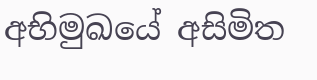අභිමුඛයේ අසිමිත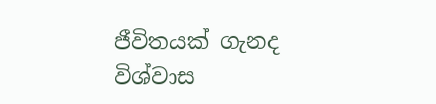ජීවිතයක් ගැනද විශ්වාස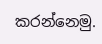කරන්නෙමු.